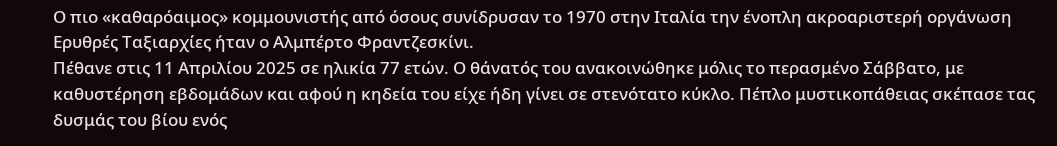Ο πιο «καθαρόαιμος» κομμουνιστής από όσους συνίδρυσαν το 1970 στην Ιταλία την ένοπλη ακροαριστερή οργάνωση Ερυθρές Ταξιαρχίες ήταν ο Αλμπέρτο Φραντζεσκίνι.
Πέθανε στις 11 Απριλίου 2025 σε ηλικία 77 ετών. Ο θάνατός του ανακοινώθηκε μόλις το περασμένο Σάββατο, με καθυστέρηση εβδομάδων και αφού η κηδεία του είχε ήδη γίνει σε στενότατο κύκλο. Πέπλο μυστικοπάθειας σκέπασε τας δυσμάς του βίου ενός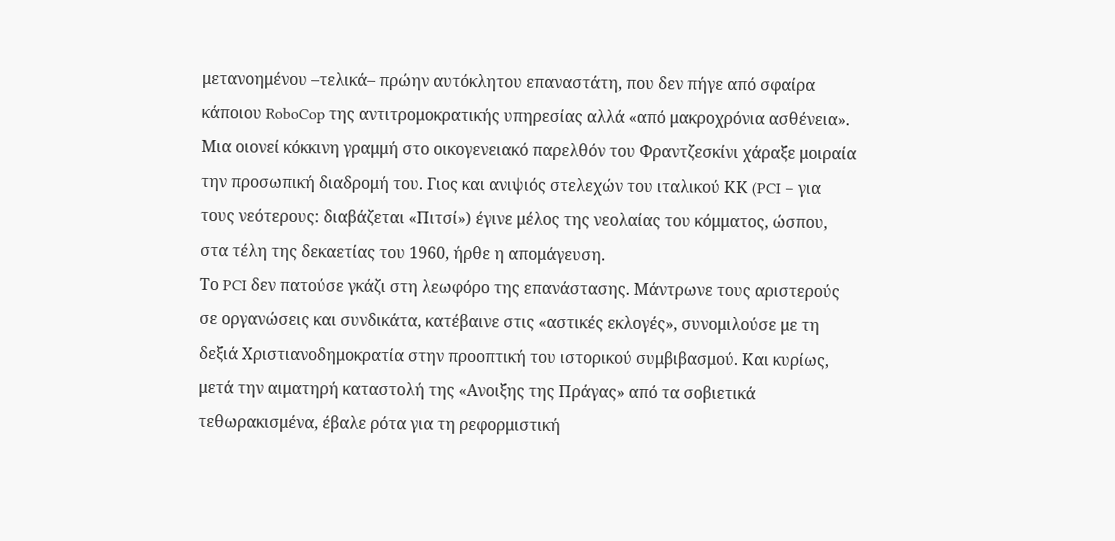μετανοημένου –τελικά– πρώην αυτόκλητου επαναστάτη, που δεν πήγε από σφαίρα κάποιου RoboCop της αντιτρομοκρατικής υπηρεσίας αλλά «από μακροχρόνια ασθένεια».
Μια οιονεί κόκκινη γραμμή στο οικογενειακό παρελθόν του Φραντζεσκίνι χάραξε μοιραία την προσωπική διαδρομή του. Γιος και ανιψιός στελεχών του ιταλικού ΚΚ (PCI – για τους νεότερους: διαβάζεται «Πιτσί») έγινε μέλος της νεολαίας του κόμματος, ώσπου, στα τέλη της δεκαετίας του 1960, ήρθε η απομάγευση.
Το PCI δεν πατούσε γκάζι στη λεωφόρο της επανάστασης. Μάντρωνε τους αριστερούς σε οργανώσεις και συνδικάτα, κατέβαινε στις «αστικές εκλογές», συνομιλούσε με τη δεξιά Χριστιανοδημοκρατία στην προοπτική του ιστορικού συμβιβασμού. Και κυρίως, μετά την αιματηρή καταστολή της «Ανοιξης της Πράγας» από τα σοβιετικά τεθωρακισμένα, έβαλε ρότα για τη ρεφορμιστική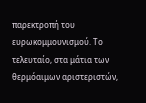παρεκτροπή του ευρωκομμουνισμού. Το τελευταίο, στα μάτια των θερμόαιμων αριστεριστών,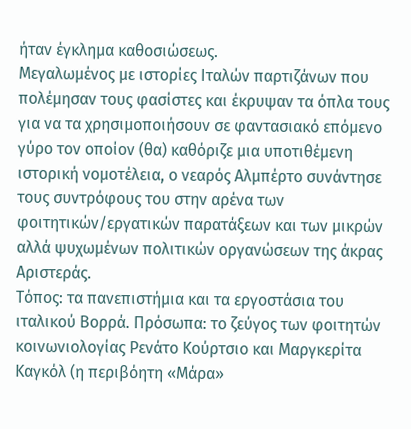ήταν έγκλημα καθοσιώσεως.
Μεγαλωμένος με ιστορίες Ιταλών παρτιζάνων που πολέμησαν τους φασίστες και έκρυψαν τα όπλα τους για να τα χρησιμοποιήσουν σε φαντασιακό επόμενο γύρο τον οποίον (θα) καθόριζε μια υποτιθέμενη ιστορική νομοτέλεια, ο νεαρός Αλμπέρτο συνάντησε τους συντρόφους του στην αρένα των φοιτητικών/εργατικών παρατάξεων και των μικρών αλλά ψυχωμένων πολιτικών οργανώσεων της άκρας Αριστεράς.
Τόπος: τα πανεπιστήμια και τα εργοστάσια του ιταλικού Βορρά. Πρόσωπα: το ζεύγος των φοιτητών κοινωνιολογίας Ρενάτο Κούρτσιο και Μαργκερίτα Καγκόλ (η περιβόητη «Μάρα»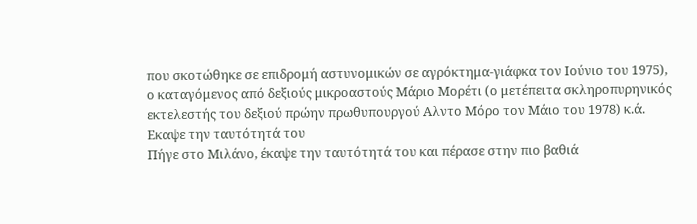που σκοτώθηκε σε επιδρομή αστυνομικών σε αγρόκτημα-γιάφκα τον Ιούνιο του 1975), ο καταγόμενος από δεξιούς μικροαστούς Μάριο Μορέτι (ο μετέπειτα σκληροπυρηνικός εκτελεστής του δεξιού πρώην πρωθυπουργού Αλντο Μόρο τον Μάιο του 1978) κ.ά.
Εκαψε την ταυτότητά του
Πήγε στο Μιλάνο, έκαψε την ταυτότητά του και πέρασε στην πιο βαθιά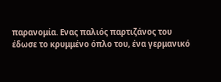παρανομία. Ενας παλιός παρτιζάνος του έδωσε το κρυμμένο όπλο του, ένα γερμανικό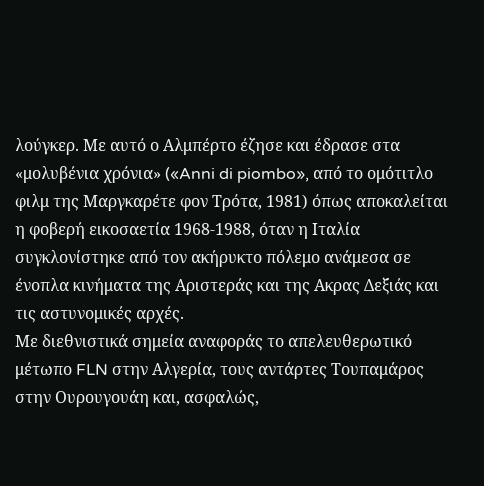λούγκερ. Με αυτό ο Αλμπέρτο έζησε και έδρασε στα «μολυβένια χρόνια» («Anni di piombo», από το ομότιτλο φιλμ της Μαργκαρέτε φον Τρότα, 1981) όπως αποκαλείται η φοβερή εικοσαετία 1968-1988, όταν η Ιταλία συγκλονίστηκε από τον ακήρυκτο πόλεμο ανάμεσα σε ένοπλα κινήματα της Αριστεράς και της Ακρας Δεξιάς και τις αστυνομικές αρχές.
Με διεθνιστικά σημεία αναφοράς το απελευθερωτικό μέτωπο FLN στην Αλγερία, τους αντάρτες Τουπαμάρος στην Ουρουγουάη και, ασφαλώς,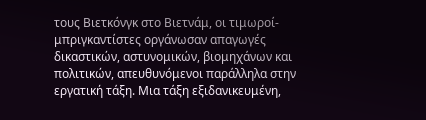τους Βιετκόνγκ στο Βιετνάμ, οι τιμωροί-μπριγκαντίστες οργάνωσαν απαγωγές δικαστικών, αστυνομικών, βιομηχάνων και πολιτικών, απευθυνόμενοι παράλληλα στην εργατική τάξη. Μια τάξη εξιδανικευμένη,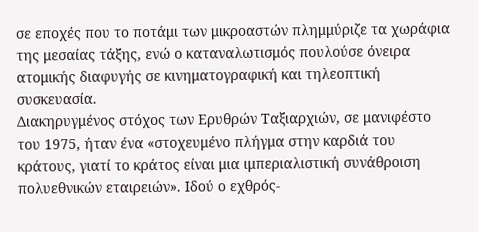σε εποχές που το ποτάμι των μικροαστών πλημμύριζε τα χωράφια της μεσαίας τάξης, ενώ ο καταναλωτισμός πουλούσε όνειρα ατομικής διαφυγής σε κινηματογραφική και τηλεοπτική συσκευασία.
Διακηρυγμένος στόχος των Ερυθρών Ταξιαρχιών, σε μανιφέστο του 1975, ήταν ένα «στοχευμένο πλήγμα στην καρδιά του κράτους, γιατί το κράτος είναι μια ιμπεριαλιστική συνάθροιση πολυεθνικών εταιρειών». Ιδού ο εχθρός-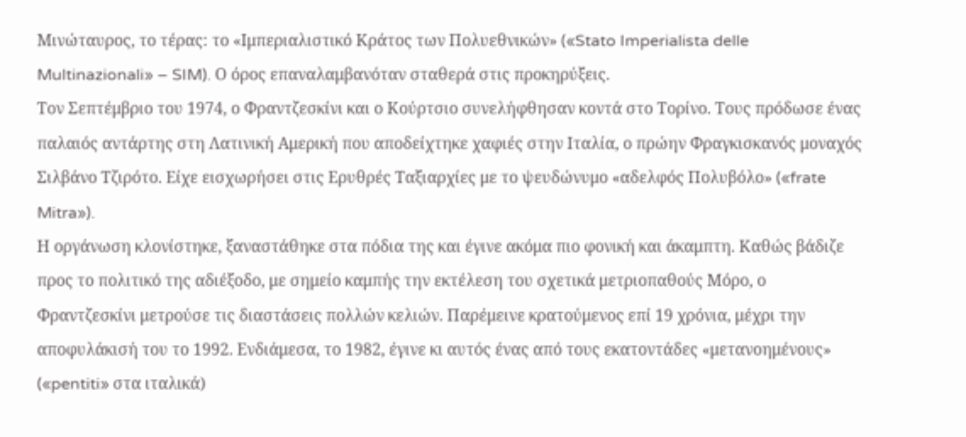Μινώταυρος, το τέρας: το «Ιμπεριαλιστικό Κράτος των Πολυεθνικών» («Stato Imperialista delle Multinazionali» – SIM). Ο όρος επαναλαμβανόταν σταθερά στις προκηρύξεις.
Τον Σεπτέμβριο του 1974, ο Φραντζεσκίνι και ο Κούρτσιο συνελήφθησαν κοντά στο Τορίνο. Τους πρόδωσε ένας παλαιός αντάρτης στη Λατινική Αμερική που αποδείχτηκε χαφιές στην Ιταλία, ο πρώην Φραγκισκανός μοναχός Σιλβάνο Τζιρότο. Είχε εισχωρήσει στις Ερυθρές Ταξιαρχίες με το ψευδώνυμο «αδελφός Πολυβόλο» («frate Mitra»).
Η οργάνωση κλονίστηκε, ξαναστάθηκε στα πόδια της και έγινε ακόμα πιο φονική και άκαμπτη. Καθώς βάδιζε προς το πολιτικό της αδιέξοδο, με σημείο καμπής την εκτέλεση του σχετικά μετριοπαθούς Μόρο, ο Φραντζεσκίνι μετρούσε τις διαστάσεις πολλών κελιών. Παρέμεινε κρατούμενος επί 19 χρόνια, μέχρι την αποφυλάκισή του το 1992. Ενδιάμεσα, το 1982, έγινε κι αυτός ένας από τους εκατοντάδες «μετανοημένους» («pentiti» στα ιταλικά)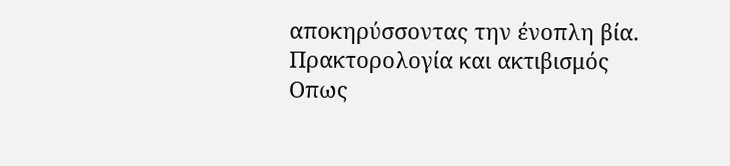αποκηρύσσοντας την ένοπλη βία.
Πρακτορολογία και ακτιβισμός
Οπως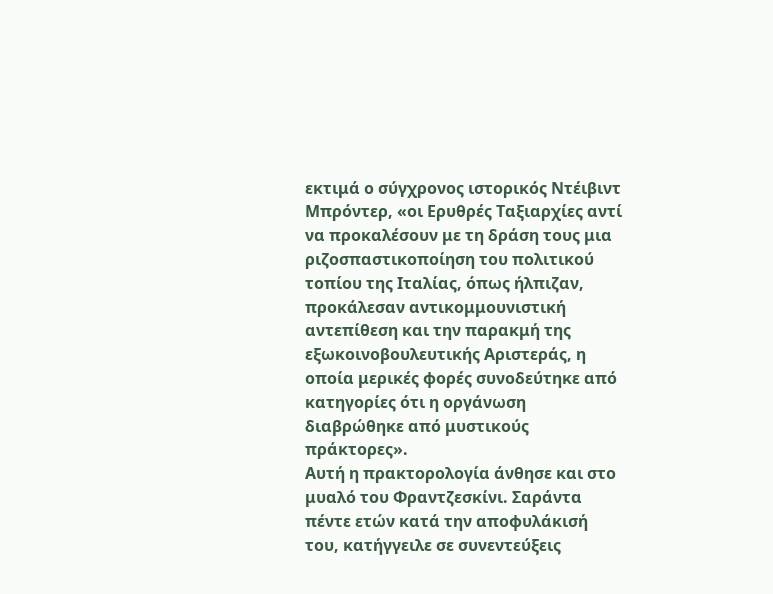εκτιμά ο σύγχρονος ιστορικός Ντέιβιντ Μπρόντερ, «οι Ερυθρές Ταξιαρχίες αντί να προκαλέσουν με τη δράση τους μια ριζοσπαστικοποίηση του πολιτικού τοπίου της Ιταλίας, όπως ήλπιζαν, προκάλεσαν αντικομμουνιστική αντεπίθεση και την παρακμή της εξωκοινοβουλευτικής Αριστεράς, η οποία μερικές φορές συνοδεύτηκε από κατηγορίες ότι η οργάνωση διαβρώθηκε από μυστικούς πράκτορες».
Αυτή η πρακτορολογία άνθησε και στο μυαλό του Φραντζεσκίνι. Σαράντα πέντε ετών κατά την αποφυλάκισή του, κατήγγειλε σε συνεντεύξεις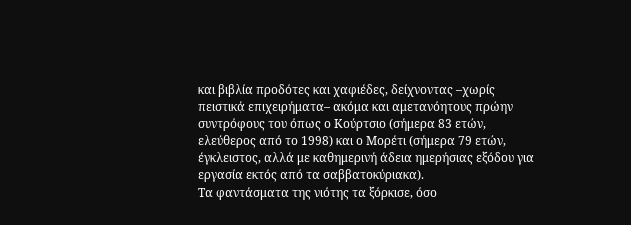και βιβλία προδότες και χαφιέδες, δείχνοντας –χωρίς πειστικά επιχειρήματα– ακόμα και αμετανόητους πρώην συντρόφους του όπως ο Κούρτσιο (σήμερα 83 ετών, ελεύθερος από το 1998) και ο Μορέτι (σήμερα 79 ετών, έγκλειστος, αλλά με καθημερινή άδεια ημερήσιας εξόδου για εργασία εκτός από τα σαββατοκύριακα).
Τα φαντάσματα της νιότης τα ξόρκισε, όσο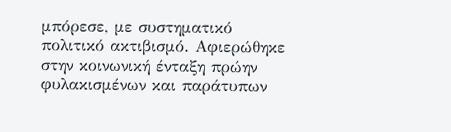μπόρεσε, με συστηματικό πολιτικό ακτιβισμό. Αφιερώθηκε στην κοινωνική ένταξη πρώην φυλακισμένων και παράτυπων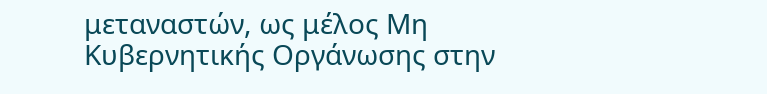μεταναστών, ως μέλος Μη Κυβερνητικής Οργάνωσης στην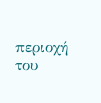περιοχή του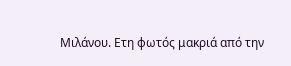Μιλάνου. Ετη φωτός μακριά από την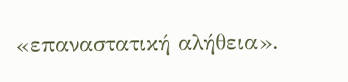«επαναστατική αλήθεια».